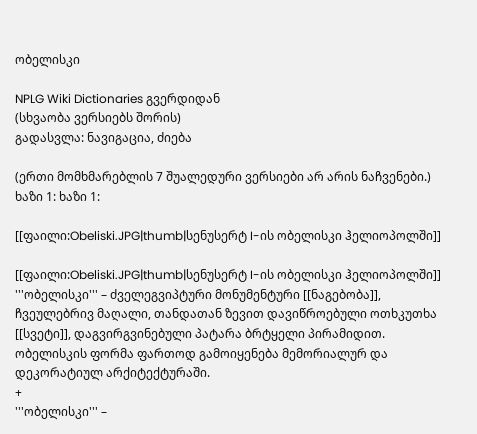ობელისკი

NPLG Wiki Dictionaries გვერდიდან
(სხვაობა ვერსიებს შორის)
გადასვლა: ნავიგაცია, ძიება

(ერთი მომხმარებლის 7 შუალედური ვერსიები არ არის ნაჩვენები.)
ხაზი 1: ხაზი 1:

[[ფაილი:Obeliski.JPG|thumb|სენუსერტ I-ის ობელისკი ჰელიოპოლში]]

[[ფაილი:Obeliski.JPG|thumb|სენუსერტ I-ის ობელისკი ჰელიოპოლში]]
'''ობელისკი''' – ძველეგვიპტური მონუმენტური [[ნაგებობა]], ჩვეულებრივ მაღალი, თანდათან ზევით დავიწროებული ოთხკუთხა [[სვეტი]], დაგვირგვინებული პატარა ბრტყელი პირამიდით. ობელისკის ფორმა ფართოდ გამოიყენება მემორიალურ და დეკორატიულ არქიტექტურაში.
+
'''ობელისკი''' –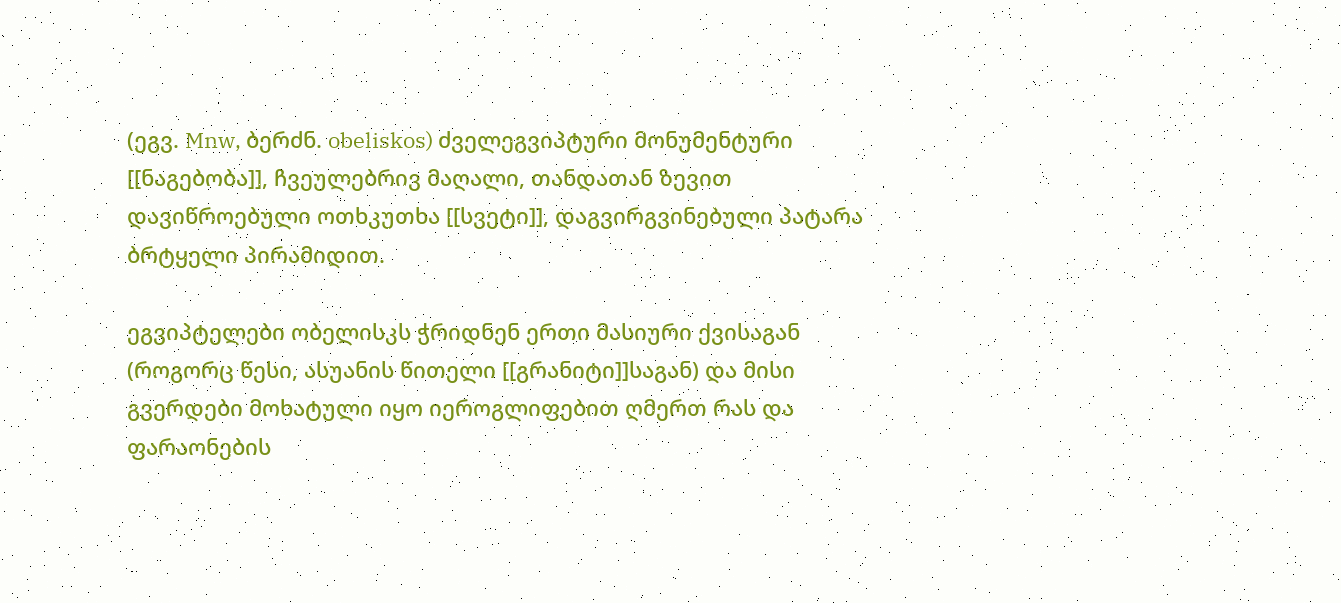(ეგვ. Mnw, ბერძნ. obeliskos) ძველეგვიპტური მონუმენტური [[ნაგებობა]], ჩვეულებრივ მაღალი, თანდათან ზევით დავიწროებული ოთხკუთხა [[სვეტი]], დაგვირგვინებული პატარა ბრტყელი პირამიდით.

ეგვიპტელები ობელისკს ჭრიდნენ ერთი მასიური ქვისაგან (როგორც წესი, ასუანის წითელი [[გრანიტი]]საგან) და მისი გვერდები მოხატული იყო იეროგლიფებით ღმერთ რას და ფარაონების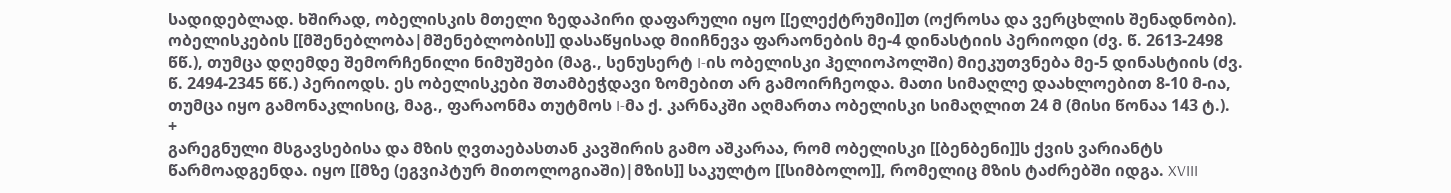სადიდებლად. ხშირად, ობელისკის მთელი ზედაპირი დაფარული იყო [[ელექტრუმი]]თ (ოქროსა და ვერცხლის შენადნობი). ობელისკების [[მშენებლობა|მშენებლობის]] დასაწყისად მიიჩნევა ფარაონების მე-4 დინასტიის პერიოდი (ძვ. წ. 2613-2498 წწ.), თუმცა დღემდე შემორჩენილი ნიმუშები (მაგ., სენუსერტ I-ის ობელისკი ჰელიოპოლში) მიეკუთვნება მე-5 დინასტიის (ძვ. წ. 2494-2345 წწ.) პერიოდს. ეს ობელისკები შთამბეჭდავი ზომებით არ გამოირჩეოდა. მათი სიმაღლე დაახლოებით 8-10 მ-ია, თუმცა იყო გამონაკლისიც, მაგ., ფარაონმა თუტმოს I-მა ქ. კარნაკში აღმართა ობელისკი სიმაღლით 24 მ (მისი წონაა 143 ტ.).
+
გარეგნული მსგავსებისა და მზის ღვთაებასთან კავშირის გამო აშკარაა, რომ ობელისკი [[ბენბენი]]ს ქვის ვარიანტს წარმოადგენდა. იყო [[მზე (ეგვიპტურ მითოლოგიაში)|მზის]] საკულტო [[სიმბოლო]], რომელიც მზის ტაძრებში იდგა. XVIII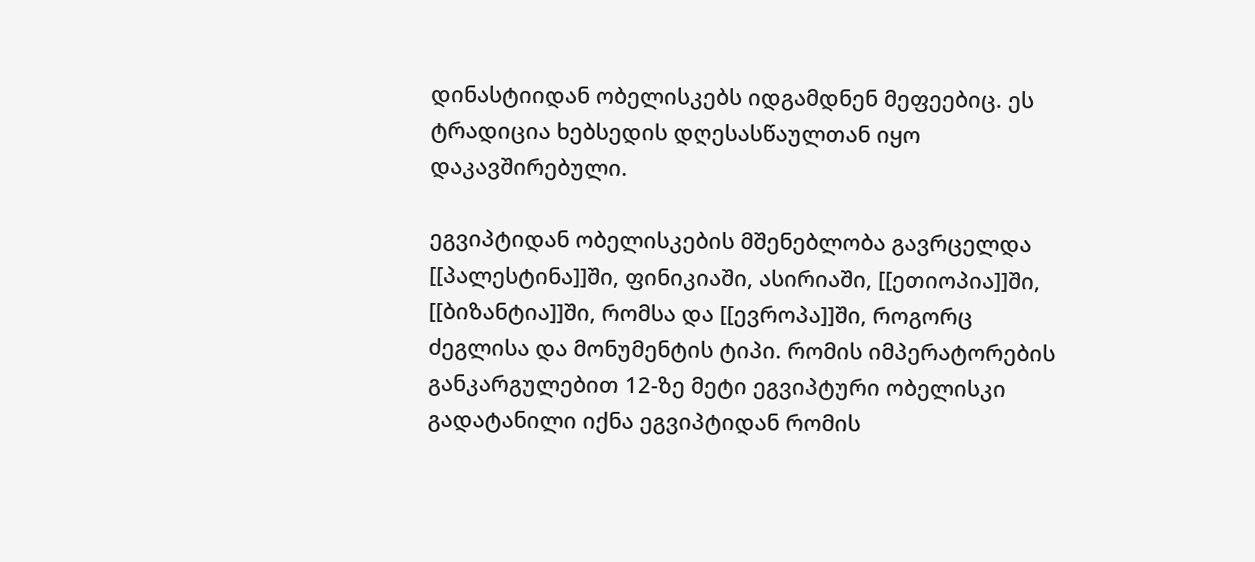დინასტიიდან ობელისკებს იდგამდნენ მეფეებიც. ეს ტრადიცია ხებსედის დღესასწაულთან იყო დაკავშირებული.

ეგვიპტიდან ობელისკების მშენებლობა გავრცელდა [[პალესტინა]]ში, ფინიკიაში, ასირიაში, [[ეთიოპია]]ში, [[ბიზანტია]]ში, რომსა და [[ევროპა]]ში, როგორც ძეგლისა და მონუმენტის ტიპი. რომის იმპერატორების განკარგულებით 12-ზე მეტი ეგვიპტური ობელისკი გადატანილი იქნა ეგვიპტიდან რომის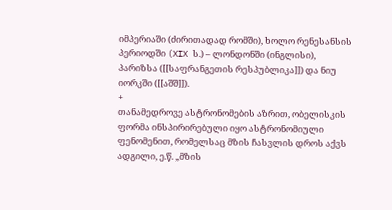იმპერიაში (ძირითადად რომში), ხოლო რენესანსის პერიოდში (XIX ს.) – ლონდონში (ინგლისი), პარიზსა ([[საფრანგეთის რესპუბლიკა]]) და ნიუ იორკში ([[აშშ]]).
+
თანამედროვე ასტრონომების აზრით, ობელისკის ფორმა ინსპირირებული იყო ასტრონომიული ფენომენით, რომელსაც მზის ჩასვლის დროს აქვს ადგილი, ე.წ. „მზის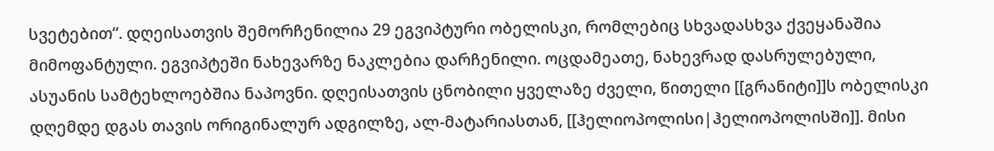სვეტებით“. დღეისათვის შემორჩენილია 29 ეგვიპტური ობელისკი, რომლებიც სხვადასხვა ქვეყანაშია მიმოფანტული. ეგვიპტეში ნახევარზე ნაკლებია დარჩენილი. ოცდამეათე, ნახევრად დასრულებული, ასუანის სამტეხლოებშია ნაპოვნი. დღეისათვის ცნობილი ყველაზე ძველი, წითელი [[გრანიტი]]ს ობელისკი დღემდე დგას თავის ორიგინალურ ადგილზე, ალ-მატარიასთან, [[ჰელიოპოლისი|ჰელიოპოლისში]]. მისი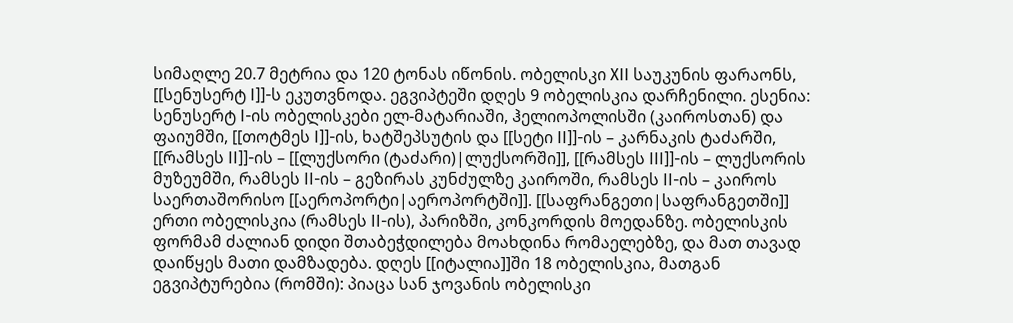სიმაღლე 20.7 მეტრია და 120 ტონას იწონის. ობელისკი XII საუკუნის ფარაონს, [[სენუსერტ I]]-ს ეკუთვნოდა. ეგვიპტეში დღეს 9 ობელისკია დარჩენილი. ესენია: სენუსერტ I-ის ობელისკები ელ-მატარიაში, ჰელიოპოლისში (კაიროსთან) და ფაიუმში, [[თოტმეს I]]-ის, ხატშეპსუტის და [[სეტი II]]-ის – კარნაკის ტაძარში, [[რამსეს II]]-ის – [[ლუქსორი (ტაძარი)|ლუქსორში]], [[რამსეს III]]-ის – ლუქსორის მუზეუმში, რამსეს II-ის – გეზირას კუნძულზე კაიროში, რამსეს II-ის – კაიროს საერთაშორისო [[აეროპორტი|აეროპორტში]]. [[საფრანგეთი|საფრანგეთში]] ერთი ობელისკია (რამსეს II-ის), პარიზში, კონკორდის მოედანზე. ობელისკის ფორმამ ძალიან დიდი შთაბეჭდილება მოახდინა რომაელებზე, და მათ თავად დაიწყეს მათი დამზადება. დღეს [[იტალია]]ში 18 ობელისკია, მათგან ეგვიპტურებია (რომში): პიაცა სან ჯოვანის ობელისკი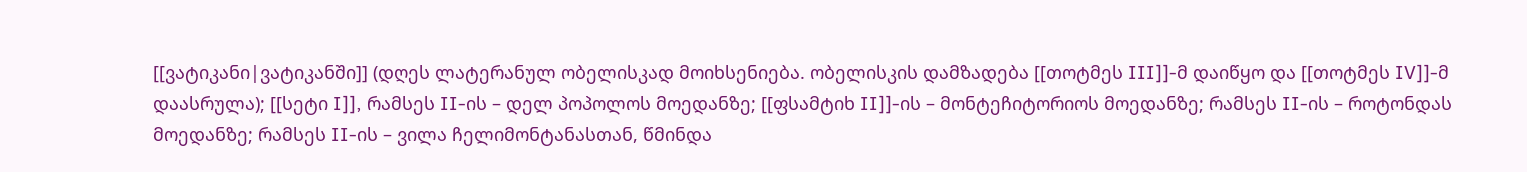[[ვატიკანი|ვატიკანში]] (დღეს ლატერანულ ობელისკად მოიხსენიება. ობელისკის დამზადება [[თოტმეს III]]-მ დაიწყო და [[თოტმეს IV]]-მ დაასრულა); [[სეტი I]], რამსეს II-ის – დელ პოპოლოს მოედანზე; [[ფსამტიხ II]]-ის – მონტეჩიტორიოს მოედანზე; რამსეს II-ის – როტონდას მოედანზე; რამსეს II-ის – ვილა ჩელიმონტანასთან, წმინდა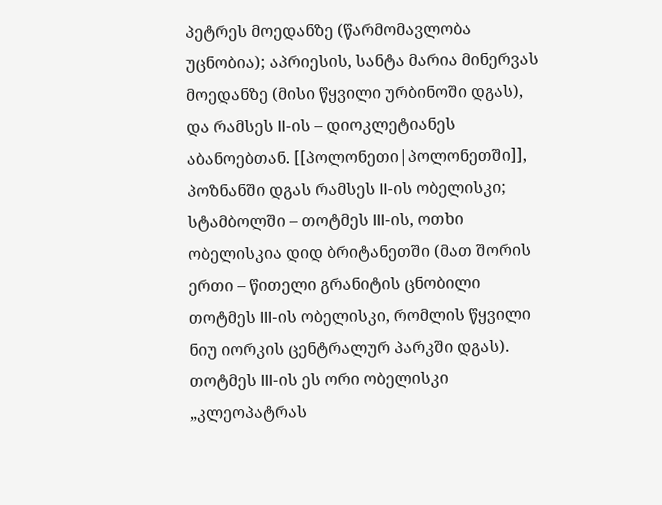პეტრეს მოედანზე (წარმომავლობა უცნობია); აპრიესის, სანტა მარია მინერვას მოედანზე (მისი წყვილი ურბინოში დგას), და რამსეს II-ის – დიოკლეტიანეს აბანოებთან. [[პოლონეთი|პოლონეთში]], პოზნანში დგას რამსეს II-ის ობელისკი; სტამბოლში – თოტმეს III-ის, ოთხი ობელისკია დიდ ბრიტანეთში (მათ შორის ერთი – წითელი გრანიტის ცნობილი თოტმეს III-ის ობელისკი, რომლის წყვილი ნიუ იორკის ცენტრალურ პარკში დგას). თოტმეს III-ის ეს ორი ობელისკი „კლეოპატრას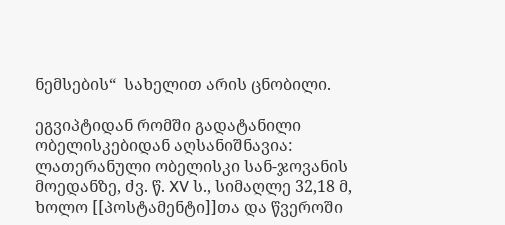ნემსების“  სახელით არის ცნობილი.

ეგვიპტიდან რომში გადატანილი ობელისკებიდან აღსანიშნავია: ლათერანული ობელისკი სან-ჯოვანის მოედანზე, ძვ. წ. XV ს., სიმაღლე 32,18 მ, ხოლო [[პოსტამენტი]]თა და წვეროში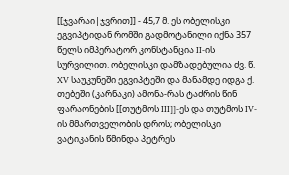[[ჯვარაი|ჯვრით]] - 45,7 მ. ეს ობელისკი ეგვიპტიდან რომში გადმოტანილი იქნა 357 წელს იმპერატორ კონსტანცია II-ის სურვილით. ობელისკი დამზადებულია ძვ. წ. XV საუკუნეში ეგვიპტეში და მანამდე იდგა ქ. თებეში (კარნაკი) ამონა-რას ტაძრის წინ ფარაონების [[თუტმოს III]]-ეს და თუტმოს IV-ის მმართველობის დროს; ობელისკი ვატიკანის წმინდა პეტრეს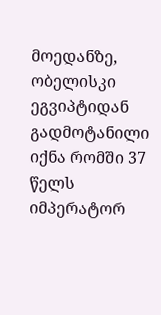მოედანზე, ობელისკი ეგვიპტიდან გადმოტანილი იქნა რომში 37 წელს იმპერატორ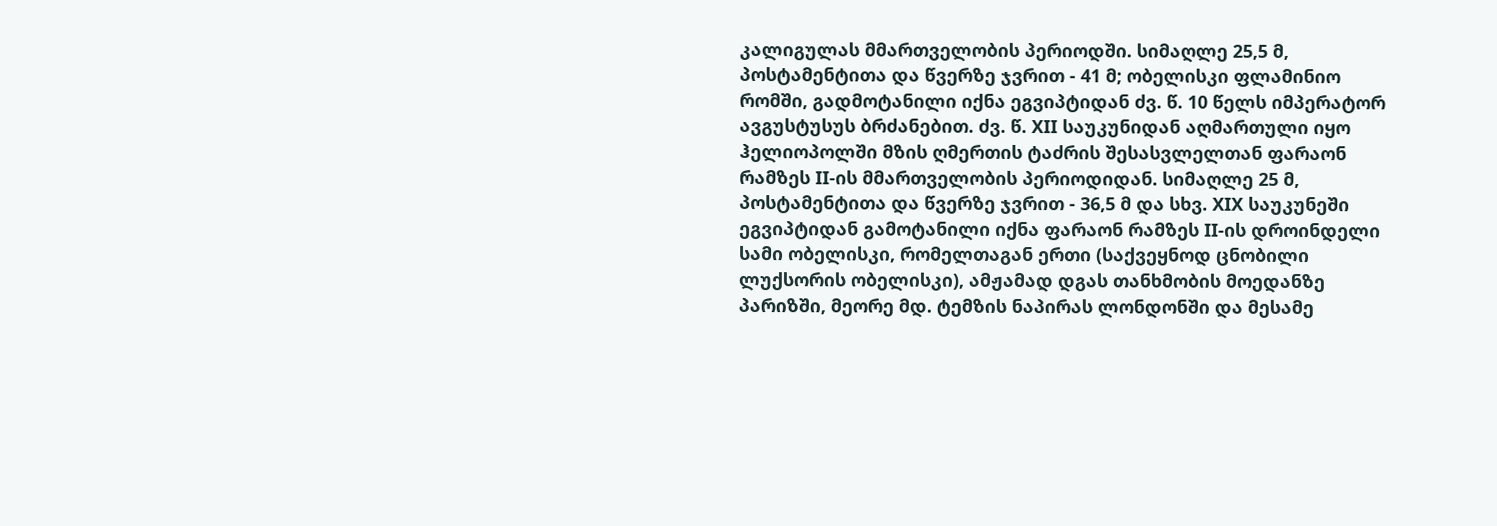კალიგულას მმართველობის პერიოდში. სიმაღლე 25,5 მ, პოსტამენტითა და წვერზე ჯვრით - 41 მ; ობელისკი ფლამინიო რომში, გადმოტანილი იქნა ეგვიპტიდან ძვ. წ. 10 წელს იმპერატორ ავგუსტუსუს ბრძანებით. ძვ. წ. XII საუკუნიდან აღმართული იყო ჰელიოპოლში მზის ღმერთის ტაძრის შესასვლელთან ფარაონ რამზეს II-ის მმართველობის პერიოდიდან. სიმაღლე 25 მ, პოსტამენტითა და წვერზე ჯვრით - 36,5 მ და სხვ. XIX საუკუნეში ეგვიპტიდან გამოტანილი იქნა ფარაონ რამზეს II-ის დროინდელი სამი ობელისკი, რომელთაგან ერთი (საქვეყნოდ ცნობილი ლუქსორის ობელისკი), ამჟამად დგას თანხმობის მოედანზე პარიზში, მეორე მდ. ტემზის ნაპირას ლონდონში და მესამე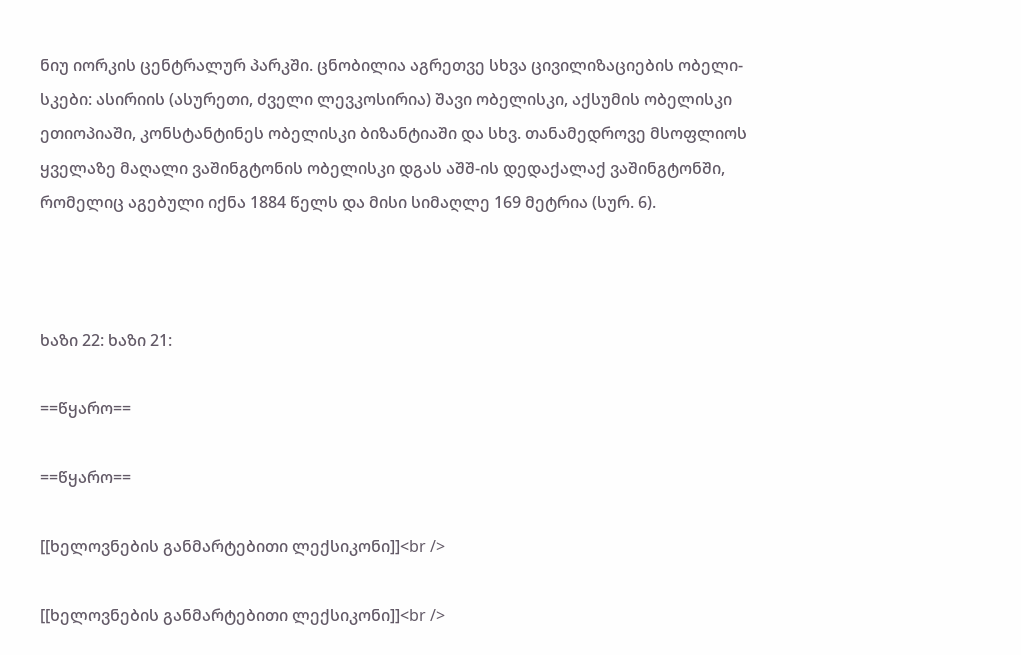ნიუ იორკის ცენტრალურ პარკში. ცნობილია აგრეთვე სხვა ცივილიზაციების ობელი-სკები: ასირიის (ასურეთი, ძველი ლევკოსირია) შავი ობელისკი, აქსუმის ობელისკი ეთიოპიაში, კონსტანტინეს ობელისკი ბიზანტიაში და სხვ. თანამედროვე მსოფლიოს ყველაზე მაღალი ვაშინგტონის ობელისკი დგას აშშ-ის დედაქალაქ ვაშინგტონში, რომელიც აგებული იქნა 1884 წელს და მისი სიმაღლე 169 მეტრია (სურ. 6).



ხაზი 22: ხაზი 21:

==წყარო==

==წყარო==

[[ხელოვნების განმარტებითი ლექსიკონი]]<br />

[[ხელოვნების განმარტებითი ლექსიკონი]]<br />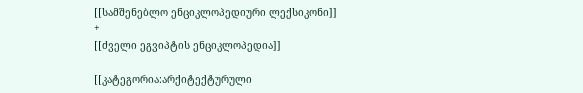[[სამშენებლო ენციკლოპედიური ლექსიკონი]]
+
[[ძველი ეგვიპტის ენციკლოპედია]]

[[კატეგორია:არქიტექტურული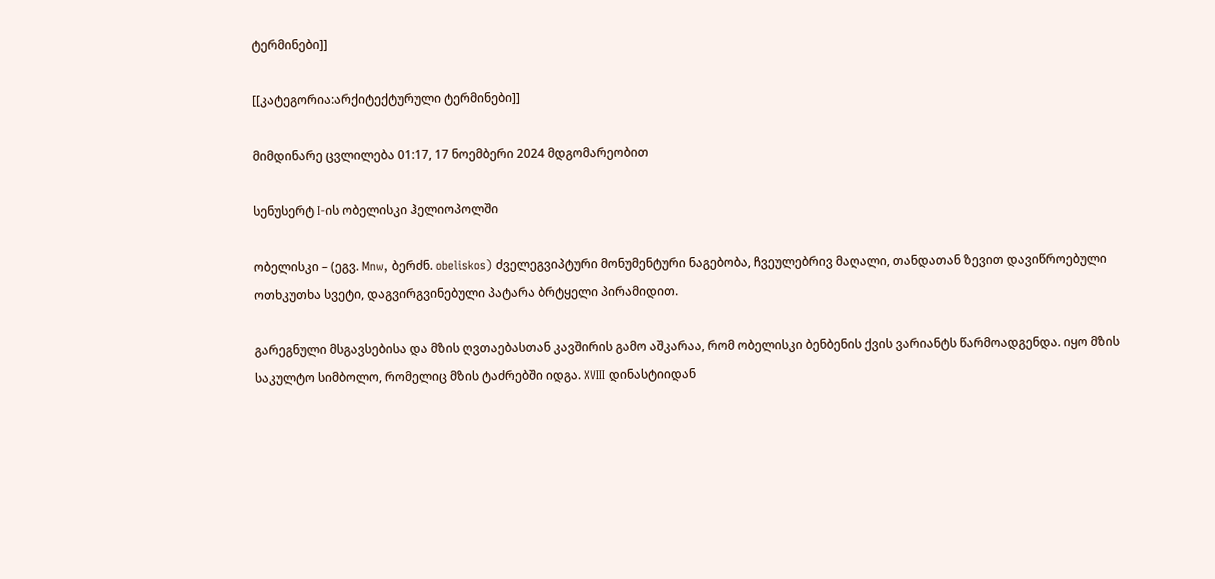ტერმინები]]

[[კატეგორია:არქიტექტურული ტერმინები]]

მიმდინარე ცვლილება 01:17, 17 ნოემბერი 2024 მდგომარეობით

სენუსერტ I-ის ობელისკი ჰელიოპოლში

ობელისკი – (ეგვ. Mnw, ბერძნ. obeliskos) ძველეგვიპტური მონუმენტური ნაგებობა, ჩვეულებრივ მაღალი, თანდათან ზევით დავიწროებული ოთხკუთხა სვეტი, დაგვირგვინებული პატარა ბრტყელი პირამიდით.

გარეგნული მსგავსებისა და მზის ღვთაებასთან კავშირის გამო აშკარაა, რომ ობელისკი ბენბენის ქვის ვარიანტს წარმოადგენდა. იყო მზის საკულტო სიმბოლო, რომელიც მზის ტაძრებში იდგა. XVIII დინასტიიდან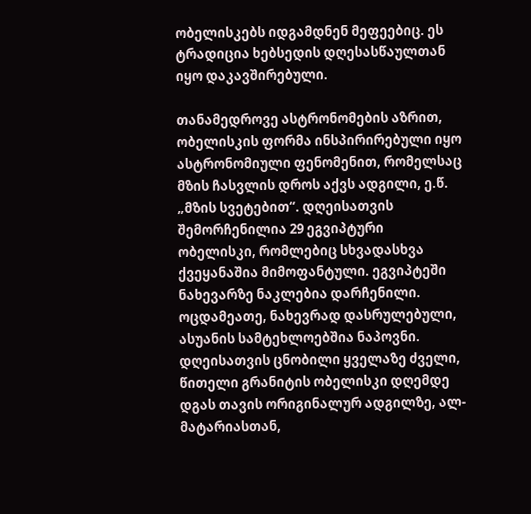ობელისკებს იდგამდნენ მეფეებიც. ეს ტრადიცია ხებსედის დღესასწაულთან იყო დაკავშირებული.

თანამედროვე ასტრონომების აზრით, ობელისკის ფორმა ინსპირირებული იყო ასტრონომიული ფენომენით, რომელსაც მზის ჩასვლის დროს აქვს ადგილი, ე.წ. „მზის სვეტებით“. დღეისათვის შემორჩენილია 29 ეგვიპტური ობელისკი, რომლებიც სხვადასხვა ქვეყანაშია მიმოფანტული. ეგვიპტეში ნახევარზე ნაკლებია დარჩენილი. ოცდამეათე, ნახევრად დასრულებული, ასუანის სამტეხლოებშია ნაპოვნი. დღეისათვის ცნობილი ყველაზე ძველი, წითელი გრანიტის ობელისკი დღემდე დგას თავის ორიგინალურ ადგილზე, ალ-მატარიასთან,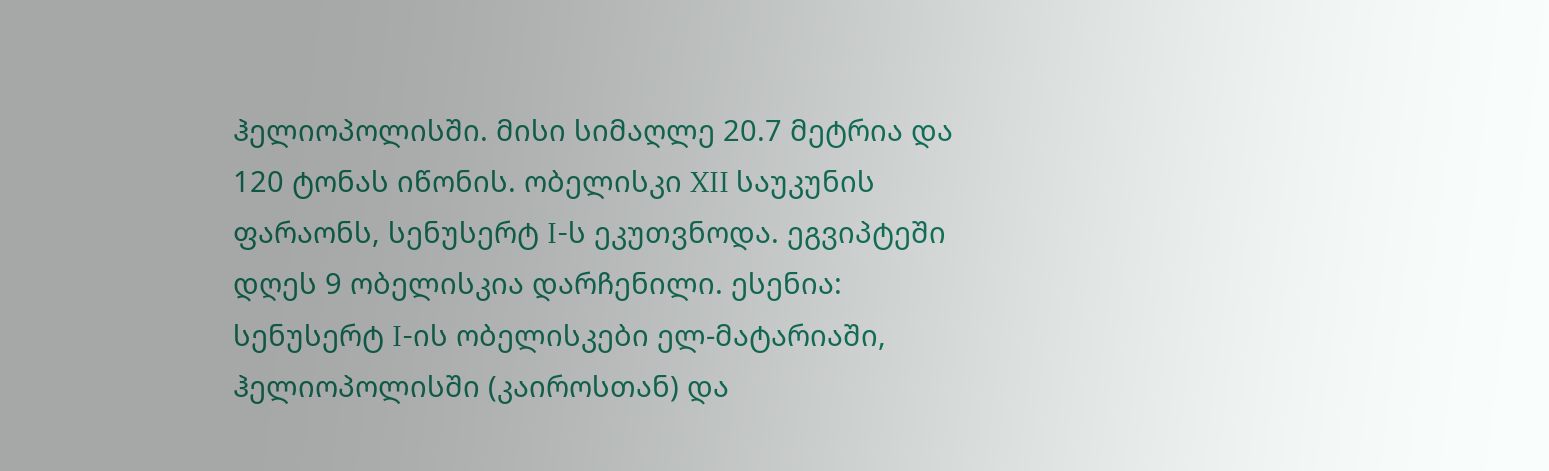ჰელიოპოლისში. მისი სიმაღლე 20.7 მეტრია და 120 ტონას იწონის. ობელისკი XII საუკუნის ფარაონს, სენუსერტ I-ს ეკუთვნოდა. ეგვიპტეში დღეს 9 ობელისკია დარჩენილი. ესენია: სენუსერტ I-ის ობელისკები ელ-მატარიაში, ჰელიოპოლისში (კაიროსთან) და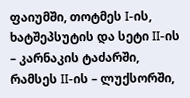ფაიუმში, თოტმეს I-ის, ხატშეპსუტის და სეტი II-ის – კარნაკის ტაძარში, რამსეს II-ის – ლუქსორში,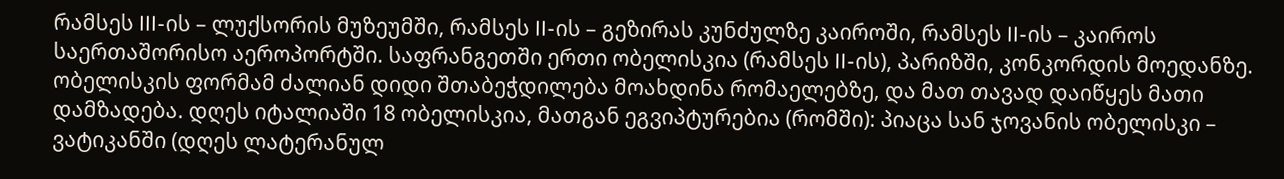რამსეს III-ის – ლუქსორის მუზეუმში, რამსეს II-ის – გეზირას კუნძულზე კაიროში, რამსეს II-ის – კაიროს საერთაშორისო აეროპორტში. საფრანგეთში ერთი ობელისკია (რამსეს II-ის), პარიზში, კონკორდის მოედანზე. ობელისკის ფორმამ ძალიან დიდი შთაბეჭდილება მოახდინა რომაელებზე, და მათ თავად დაიწყეს მათი დამზადება. დღეს იტალიაში 18 ობელისკია, მათგან ეგვიპტურებია (რომში): პიაცა სან ჯოვანის ობელისკი – ვატიკანში (დღეს ლატერანულ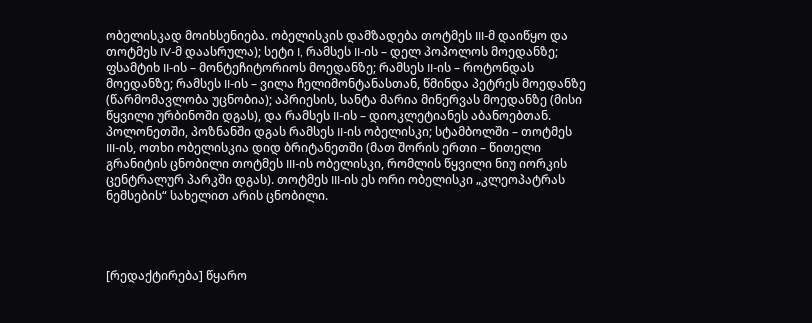ობელისკად მოიხსენიება. ობელისკის დამზადება თოტმეს III-მ დაიწყო და თოტმეს IV-მ დაასრულა); სეტი I, რამსეს II-ის – დელ პოპოლოს მოედანზე; ფსამტიხ II-ის – მონტეჩიტორიოს მოედანზე; რამსეს II-ის – როტონდას მოედანზე; რამსეს II-ის – ვილა ჩელიმონტანასთან, წმინდა პეტრეს მოედანზე (წარმომავლობა უცნობია); აპრიესის, სანტა მარია მინერვას მოედანზე (მისი წყვილი ურბინოში დგას), და რამსეს II-ის – დიოკლეტიანეს აბანოებთან. პოლონეთში, პოზნანში დგას რამსეს II-ის ობელისკი; სტამბოლში – თოტმეს III-ის, ოთხი ობელისკია დიდ ბრიტანეთში (მათ შორის ერთი – წითელი გრანიტის ცნობილი თოტმეს III-ის ობელისკი, რომლის წყვილი ნიუ იორკის ცენტრალურ პარკში დგას). თოტმეს III-ის ეს ორი ობელისკი „კლეოპატრას ნემსების“ სახელით არის ცნობილი.




[რედაქტირება] წყარო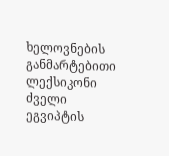ხელოვნების განმარტებითი ლექსიკონი
ძველი ეგვიპტის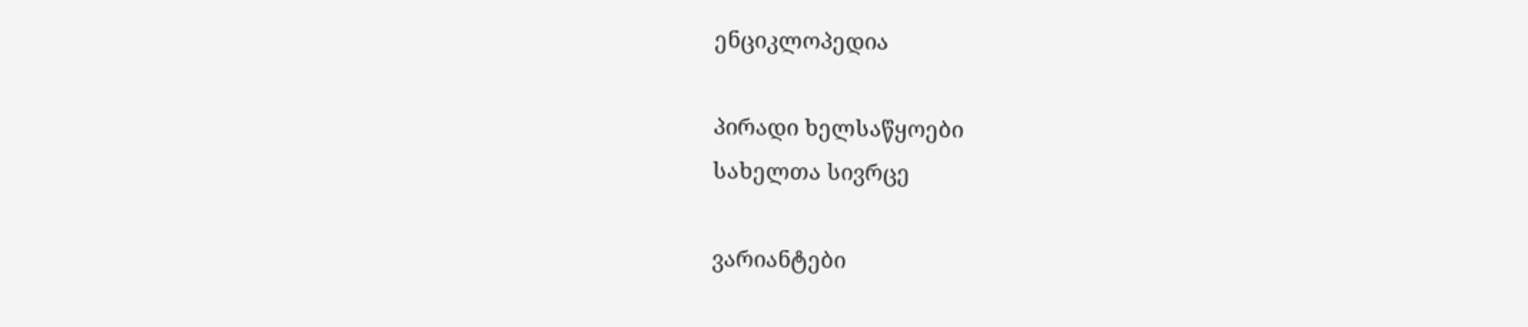ენციკლოპედია

პირადი ხელსაწყოები
სახელთა სივრცე

ვარიანტები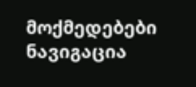მოქმედებები
ნავიგაცია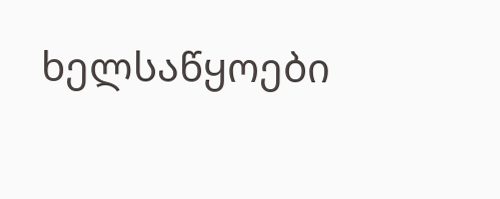ხელსაწყოები